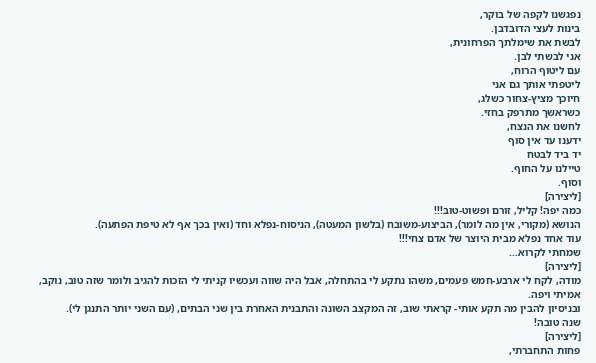נפגשנו לקפה של בוקר,
בינות לעצי הדובדבן.
לבשת את שימלתך הפרחונית,
אני לבשתי לבן.
עם ליטוף הרוח,
ליטפתי אותך גם אני
חיוכך מציץ-צחור כשלג,
כשראשך מתרפק בחזי.
לחשנו את הנצח,
ידענו עד אין סוף
יד ביד לבטח
טיילנו על החוף.
וסוף.
[ליצירה]
כמה יפה! קליל, זורם ופשוט-טוב!!!
הנושא (מקורי, אין מה לומר), הביצוע-משובח (בלשון המעטה), הניסוח-נפלא וחד (ואין בכך אף לא טיפת הפתעה).
עוד אחד נפלא מבית היוצר של אדם צחי!!!
שמחתי לקרוא...
[ליצירה]
מודה, לקח לי ארבע-חמש פעמים, משהו נתקע לי בהתחלה, אבל היה שווה ועכשיו קניתי לי הזכות להגיב ולומר שזה טוב, נוקב, אמיתי ויפה.
ובניסיון להבין מה תקע אותי- קראתי שוב, זה המקצב השונה והתבנית האחרת בין שני הבתים, (עם השני יותר התנגן לי).
שנה טובה!
[ליצירה]
פחות התחברתי,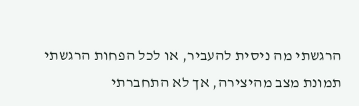הרגשתי מה ניסית להעביר, או לכל הפחות הרגשתי תמונת מצב מהיצירה, אך לא התחברתי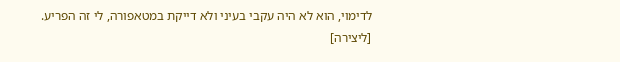לדימוי, הוא לא היה עקבי בעיני ולא דייקת במטאפורה, לי זה הפריע.
[ליצירה]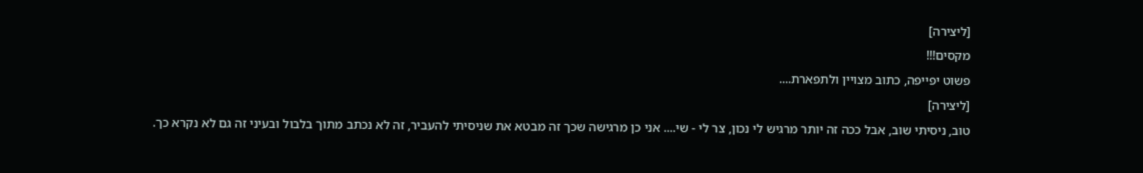[ליצירה]
מקסים!!!
פשוט יפייפה, כתוב מצויין ולתפארת....
[ליצירה]
טוב, ניסיתי שוב, אבל ככה זה יותר מרגיש לי נכון, צר לי - שי.... אני כן מרגישה שכך זה מבטא את שניסיתי להעביר, זה לא נכתב מתוך בלבול ובעיני זה גם לא נקרא כך.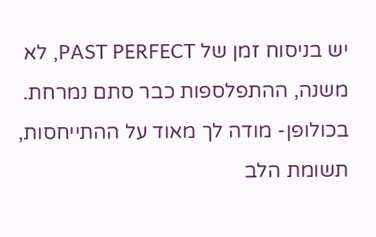יש בניסוח זמן של PAST PERFECT, לא משנה, ההתפלספות כבר סתם נמרחת. בכולופן- מודה לך מאוד על ההתייחסות, תשומת הלב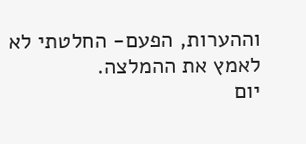וההערות, הפעם- החלטתי לא לאמץ את ההמלצה.
יום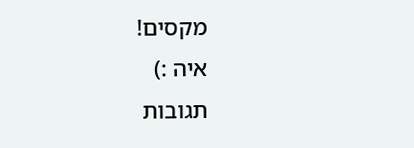מקסים!
איה :)
תגובות